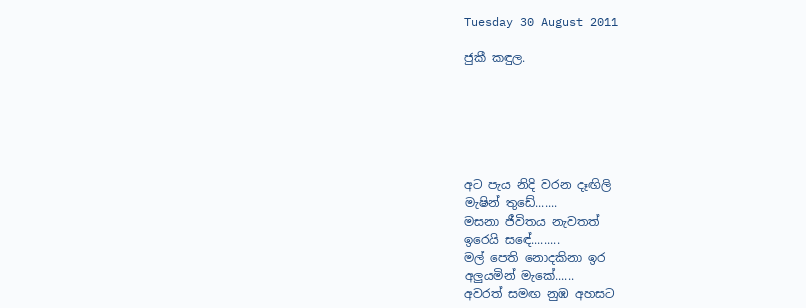Tuesday 30 August 2011

ජුකී කඳුල.






අට පැය නිදි වරන දෑඟිලි
මැෂින් තුඩේ.......
මසනා ජීවිතය නැවතත්
ඉරෙයි සඳේ.........
මල් පෙති නොදකිනා ඉර
අලුයමින් මැකේ......
අවරත් සමඟ නුඹ අහසට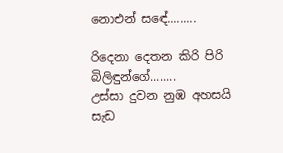නොඑන් සඳේ.........

රිදෙනා දෙතන කිරි පිරි
බිලිඳුන්ගේ........
උස්සා දුවන නුඹ අහසයි
සැඩ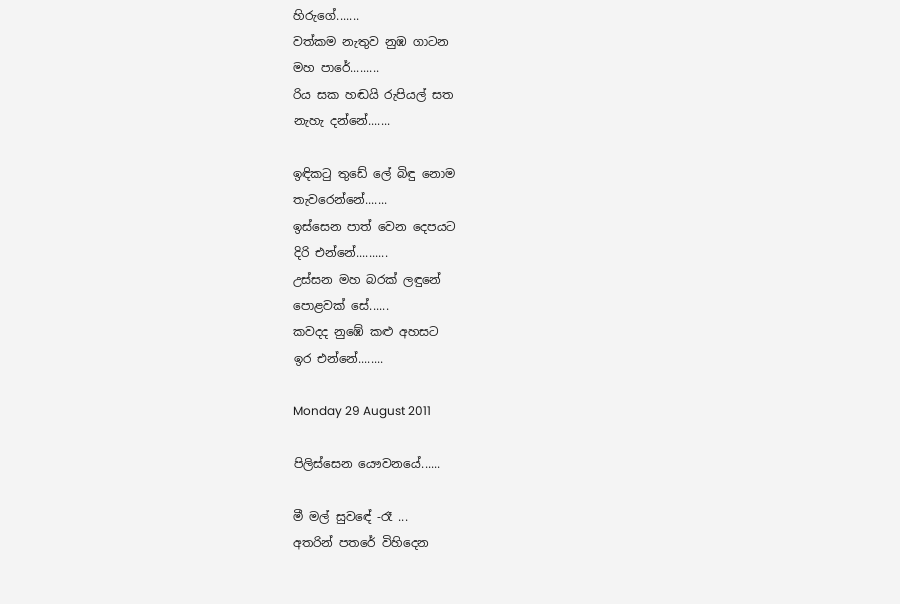හිරුගේ.......
වත්කම නැතුව නුඹ ගාටන
මහ පාරේ.........
රිය සක හඬයි රුපියල් සත
නැහැ දන්නේ.......

ඉඳිකටු තුඩේ ලේ බිඳු නොම
තැවරෙන්නේ.......
ඉස්සෙන පාත් වෙන දෙපයට
දිරි එන්නේ..........
උස්සන මහ බරක් ලඳුනේ
පොළවක් සේ......
කවදද නුඹේ කළු අහසට
ඉර එන්නේ........

Monday 29 August 2011

පිලිස්සෙන යෞවනයේ......

මී මල් සුවඳේ -රෑ ...
අතරින් පතරේ විහිදෙන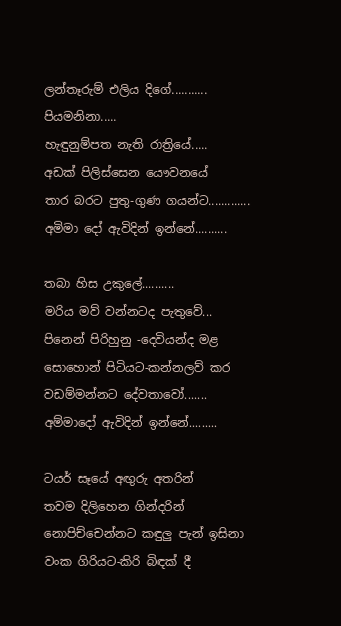ලන්තෑරුම් එලිය දිගේ...........
පියමනිනා.....
හැඳුනුම්පත නැති රාත්‍රියේ.....
අඩක් පිලිස්සෙන යෞවනයේ
තාර බරට පුතු-ගුණ ගයන්ට.............
අමිමා දෝ ඇවිදින් ඉන්නේ..........

තබා හිස උකුලේ..........
මරිය මව් වන්නටද පැතුවේ...
පිනෙන් පිරිහුනු -දෙවියන්ද මළ
සොහොන් පිටියට-කන්නලව් කර
වඩම්මන්නට දේවතාවෝ.......
අම්මාදෝ ඇවිදින් ඉන්නේ.........

ටයර් සෑයේ අඟුරු අතරින්
තවම දිලිහෙන ගින්දරින්
නොපිච්චෙන්නට කඳුලු පැන් ඉසිනා
වංක ගිරියට-කිරි බිඳක් දී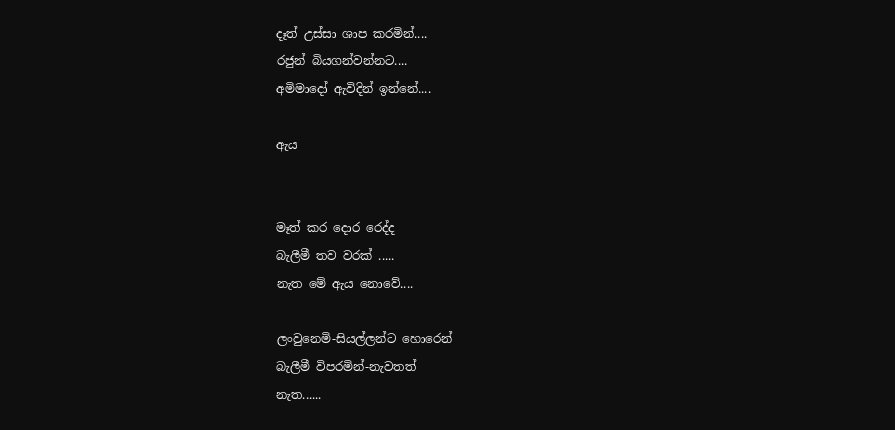දෑත් උස්සා ශාප කරමින්....
රජුන් බියගන්වන්නට....
අමිමාදෝ ඇවිදින් ඉන්නේ....

ඇය


මෑත් කර දොර රෙද්ද
බැලීමී තව වරක් .....
නැත මේ ඇය නොවේ....

ලංවුනෙමි-සියල්ලන්ට හොරෙන්
බැලීමී විපරමින්-නැවතත්
නැත......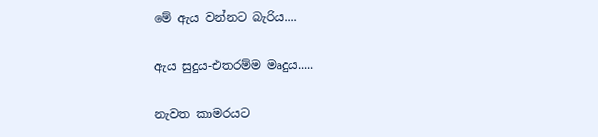මේ ඇය වන්නට බැරිය....

ඇය සුදුය-එතරම්ම මෘදුය.....

නැවත කාමරයට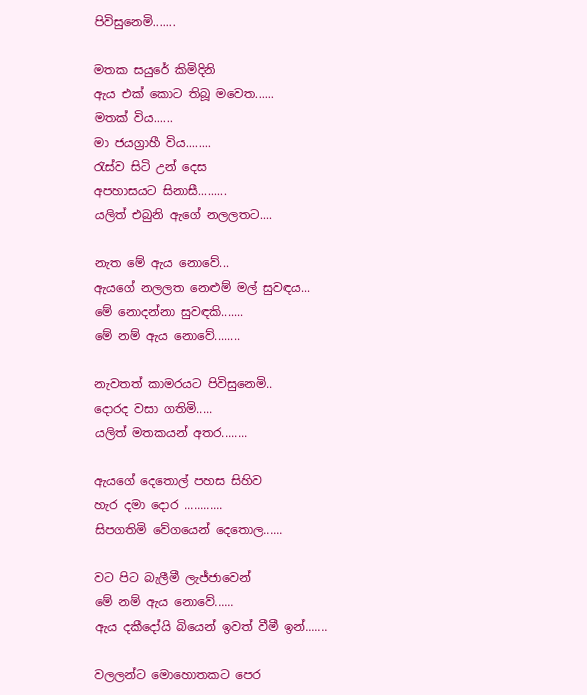පිවිසුනෙමි.......

මතක සයුරේ කිමිදිනි
ඇය එක් කොට තිබූ මවෙත......
මතක් විය......
මා ජයග්‍රාහී විය........
රැස්ව සිටි උන් දෙස
අපහාසයට සිනාසී.........
යලිත් එබුනි ඇගේ නලලතට....

නැත මේ ඇය නොවේ...
ඇයගේ නලලත නෙළුම් මල් සුවඳය...
මේ නොදන්නා සුවඳකි.......
මේ නම් ඇය නොවේ........

නැවතත් කාමරයට පිවිසුනෙමි..
දොරද වසා ගතිමි.....
යලිත් මතකයන් අතර........

ඇයගේ දෙතොල් පහස සිහිව
හැර දමා දොර ............
සිපගතිමි වේගයෙන් දෙතොල......

වට පිට බැලීමී ලැජ්ජාවෙන්
මේ නම් ඇය නොවේ......
ඇය දකීදෝයි බියෙන් ඉවත් වීමී ඉන්.......

වලලන්ට මොහොතකට පෙර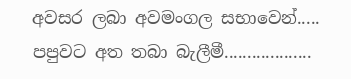අවසර ලබා අවමංගල සභාවෙන්.....
පපුවට අත තබා බැලීමී...................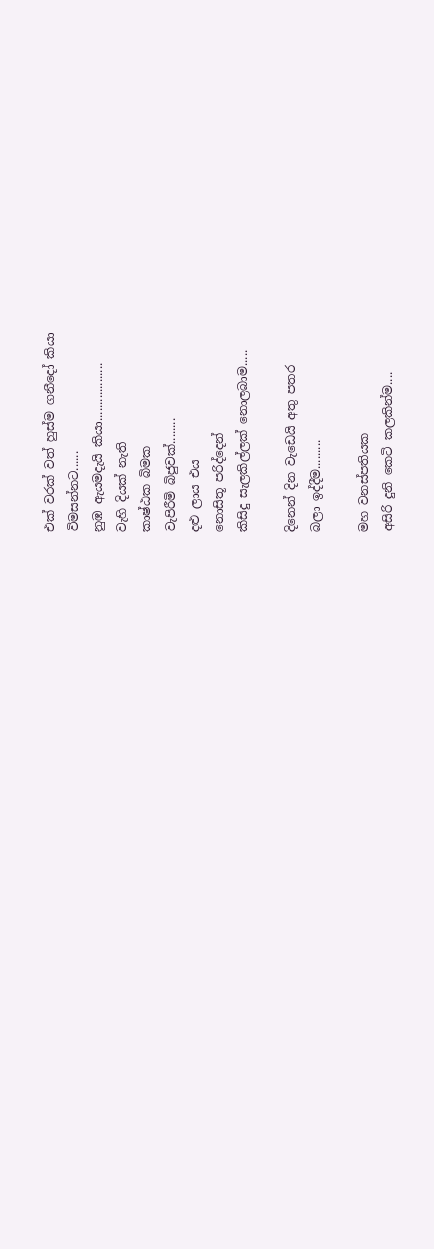එක් වරක් වත් හුස්ම ගනීදෝ කියා
විමසන්නට......
නුඹ ඇයමදැයි කියා..................
වැහි දියක් නැති
කාෂ්ඨක බිමක
වැපිරීමි බිජුවක්........
දළු ලාය එය
නොසිතූ පරිද්දෙන්
කිසිදු සැලකිල්ලක් නොලබාම.....

දිනෙන් දින වැඩෙයි අතු පතර
බලා ඉද්දීම.........

මහ වනස්පතියක
අසිරි දුනි කෙටි කලකින්ම....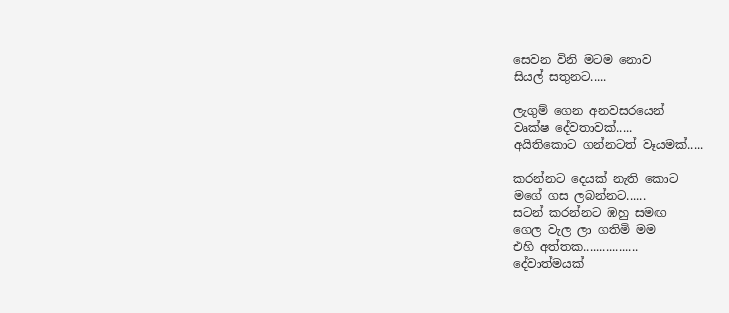සෙවන විනි මටම නොව
සියල් සතුනට.....

ලැගුම් ගෙන අනවසරයෙන්
වෘක්ෂ දේවතාවක්.....
අයිතිකොට ගන්නටත් වෑයමක්.....

කරන්නට දෙයක් නැති කොට
මගේ ගස ලබන්නට......
සටන් කරන්නට ඹහු සමඟ
ගෙල වැල ලා ගතිමි මම
එහි අත්තක.................
දේවාත්මයක්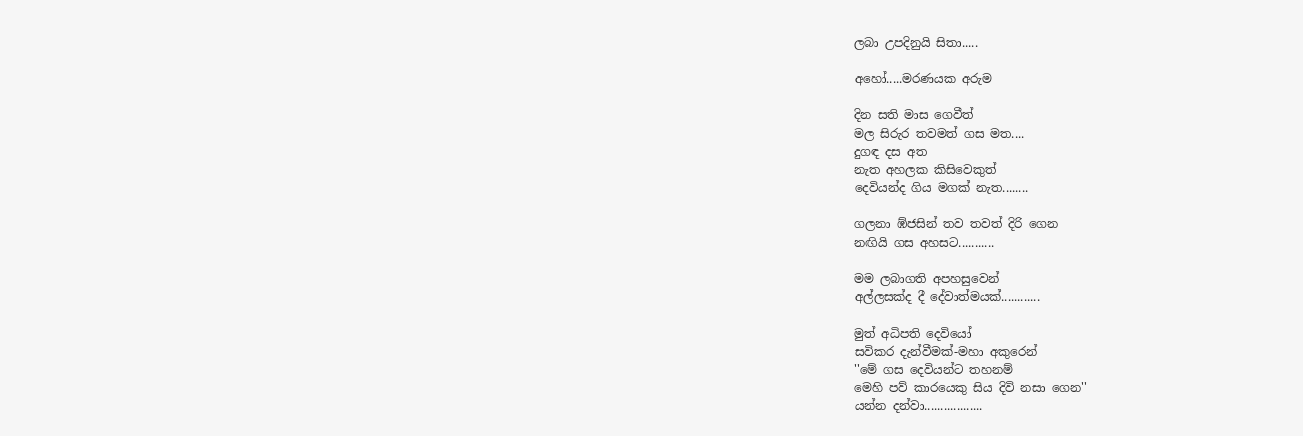ලබා උපදිනුයි සිතා.....

අහෝ.....මරණයක අරුම

දින සති මාස ගෙවීත්
මල සිරුර තවමත් ගස මත....
දුගඳ දස අත
නැත අහලක කිසිවෙකුත්
දෙවියන්ද ගිය මගක් නැත........

ගලනා ඹ්ජසින් තව තවත් දිරි ගෙන
නඟියි ගස අහසට...........

මම ලබාගති අපහසුවෙන්
අල්ලසක්ද දී දේවාත්මයක්............

මුත් අධිපති දෙවියෝ
සවිකර දැන්වීමක්-මහා අකුරෙන්
''මේ ගස දෙවියන්ට තහනම්
මෙහි පව් කාරයෙකු සිය දිවි නසා ගෙන''
යන්න දන්වා..................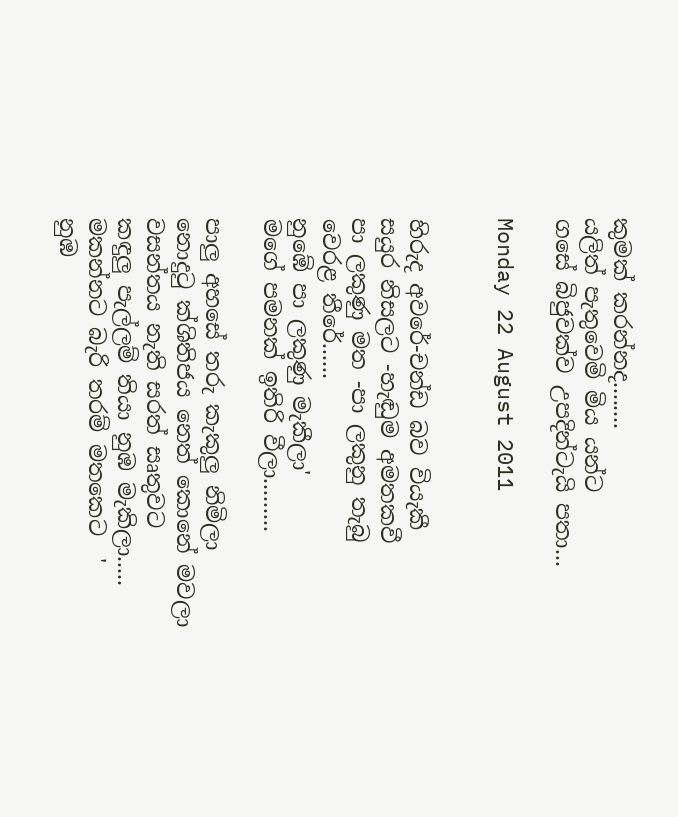කුමක් කරන්නද........
යලිත් පැතුවෙමි මිය යන්ට
ගසේ බිජුවක්ව උපදින්ටැයි පතා...

Monday 22 August 2011


හිරුද අවරේ-චන්ඩ බව වියැකී
සයුර නිසලට -හැඬුම අමතකවී
පා ලකුණු මත -පා ලකුනු තැබු
වෙරළ තීරේ......
නුඹේ පා ලකුණු මැකීලා'
මගේ පමනක් ඉතිරි වීලා.........

පාලු අහසේ තරු කැකුලු නිමිලා
නොදුටු ක්ශිතිජය නෙත් කොනේ මවලා
වසන්තය නැති සරත් සෘතුවට
කඳුලු පැල්ලම් තියා නුඹ මැකිලා.....
මකන්නට බැරි තරම් මතකෙට  '
නුඹ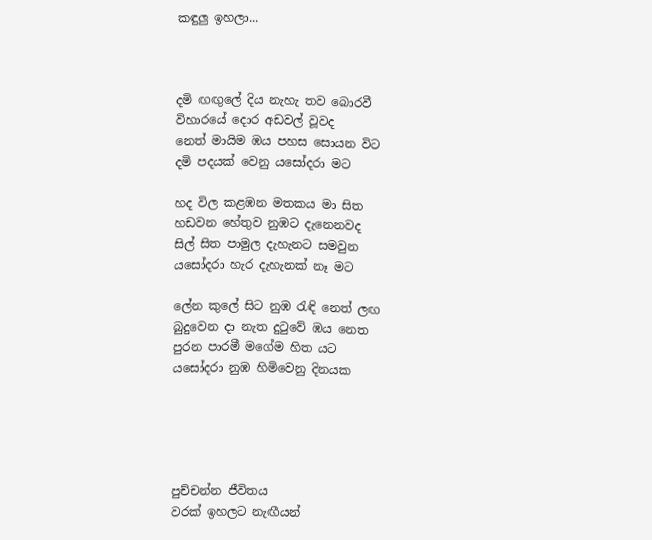කඳුලු ඉහලා...



දමි ඟඟුලේ දිය නැහැ තව බොරවී
විහාරයේ දොර අඩවල් වූවද
නෙත් මායිම ඹය පහස සොයන විට
දමි පදයක් වෙනු යසෝදරා මට

හද විල කළඹන මතකය මා සිත
හඩවන හේතුව නුඹට දැනෙනවද
සිල් සිත පාමුල දැහැනට සමවුන
යසෝදරා හැර දැහැනක් නෑ මට

ලේන කුලේ සිට නුඹ රැඳි නෙත් ලඟ
බුදුවෙන දා නැත දුටුවේ ඹය නෙත
පුරන පාරමී මගේම හිත යට
යසෝදරා නුඹ හිමිවෙනු දිනයක





පුච්චන්න ජීවිතය
වරක් ඉහලට නැඟීයන්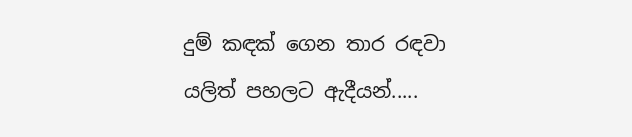දුම් කඳක් ගෙන තාර රඳවා
යලිත් පහලට ඇදීයන්.....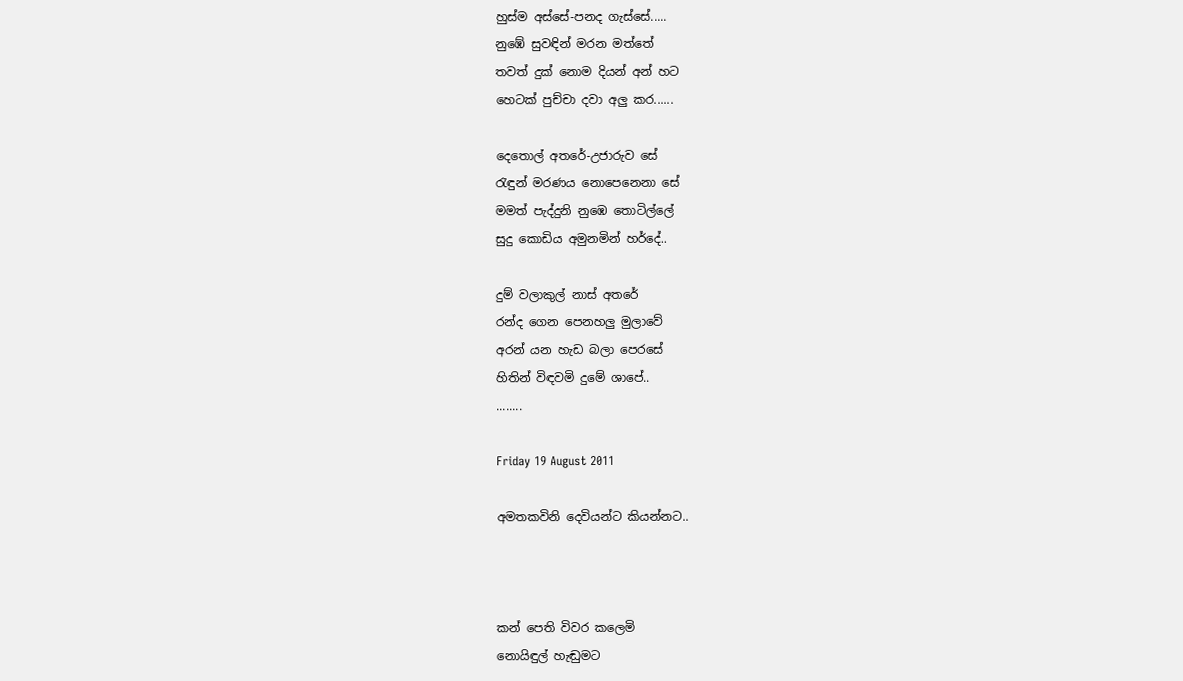හුස්ම අස්සේ-පනද ගැස්සේ.....
නුඹේ සුවඳින් මරන මත්තේ
තවත් දුක් නොම දියන් අන් හට
හෙටක් පුච්චා දවා අලු කර......

දෙතොල් අතරේ-උජාරුව සේ
රැඳුන් මරණය නොපෙනෙනා සේ
මමත් පැද්දුනි නුඹෙ තොටිල්ලේ
සුදු කොඩිය අමුනමින් හර්දේ..

දුම් වලාකුල් නාස් අතරේ
රන්ද ගෙන පෙනහලු මුලාවේ
අරන් යන හැඩ බලා පෙරසේ
හිතින් විඳවමි දුමේ ශාපේ..
........

Friday 19 August 2011

අමතකවිනි දෙවියන්ට කියන්නට..



කන් පෙති විවර කලෙමි
නොයිඳුල් හැඬුමට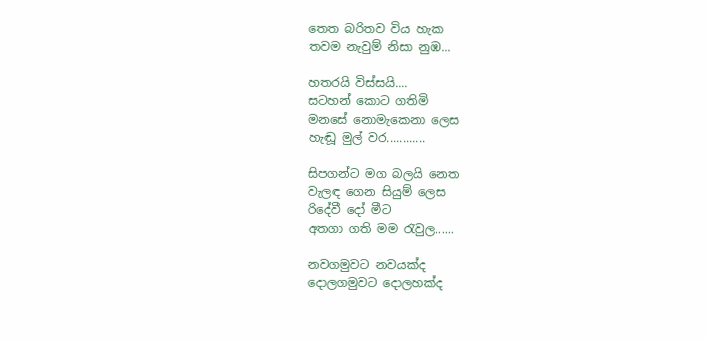තෙත බරිතව විය හැක
තවම නැවුම් නිසා නුඹ...

හතරයි විස්සයි....
සටහන් කොට ගතිමි
මනසේ නොමැකෙනා ලෙස
හැඬූ මුල් වර............

සිපගන්ට මග බලයි නෙත
වැලඳ ගෙන සියුම් ලෙස
රිදේවී දෝ මීට
අතගා ගති මම රැවුල......

නවගමුවට නවයක්ද
දොලගමුවට දොලහක්ද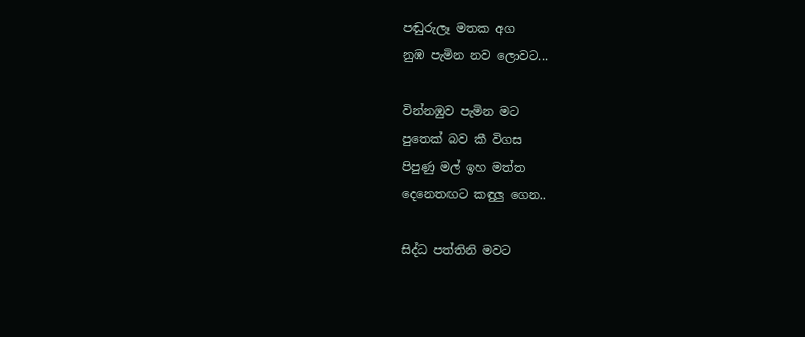පඬුරුලෑ මතක අග
නුඹ පැමින නව ලොවට...

වින්නඹුව පැමින මට
පුතෙක් බව කී විගස
පිපුණු මල් ඉහ මත්ත
දෙනෙතඟට කඳුලු ගෙන..

සිද්ධ පත්තිනි මවට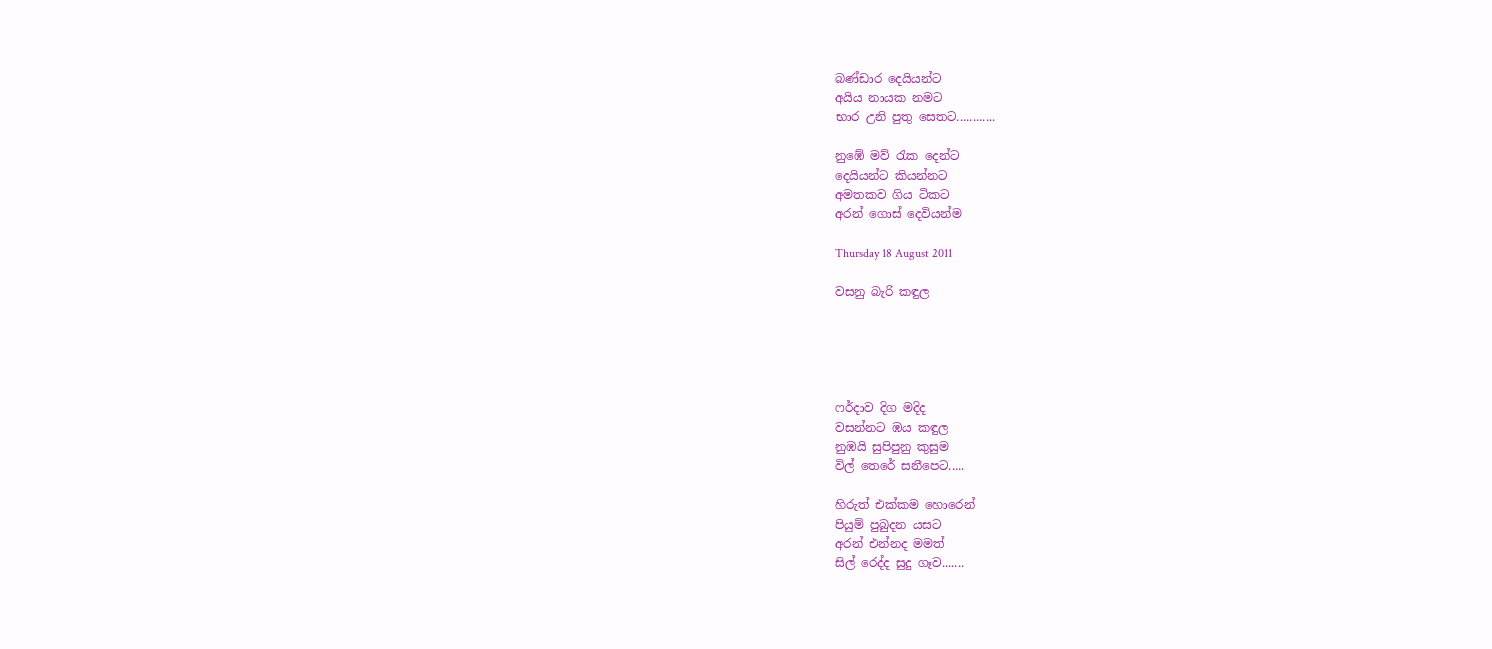බණ්ඩාර දෙයියන්ට
අයිය නායක නමට
භාර උනි පුතු සෙතට............

නුඹේ මව් රැක දෙන්ට
දෙයියන්ට කියන්නට
අමතකව ගිය ටිකට
අරන් ගොස් දෙවියන්ම

Thursday 18 August 2011

වසනු බැරි කඳුල





ෆර්දාව දිග මදිද
වසන්නට ඹය කඳුල
නුඹයි සුපිපුනු කුසුම
විල් තෙරේ සනීපෙට.....

හිරුත් එක්කම හොරෙන්
පියුම් පුබුදන යසට
අරන් එන්නද මමත්
සිල් රෙද්ද සුදු ගෑව.......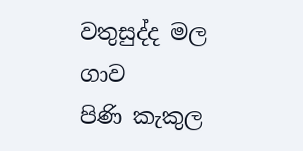වතුසුද්ද මල ගාව
පිණි කැකුල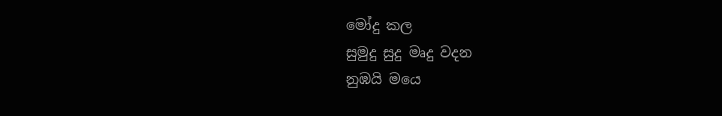මෝදු කල
සුමුදු සුදු මෘදු වදන
නුඹයි මයෙ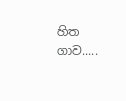හිත ගාව.....